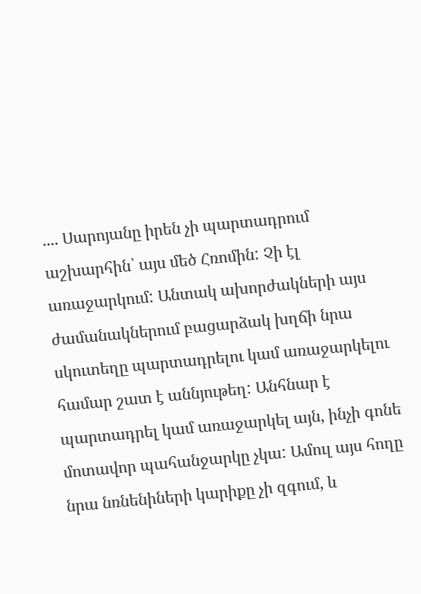.... Սարոյանը իրեն չի պարտադրում աշխարհին՝ այս մեծ Հռոմին: Չի էլ առաջարկում: Անտակ ախորժակների այս ժամանակներում բացարձակ խղճի նրա սկուտեղը պարտադրելու կամ առաջարկելու համար շատ է աննյութեղ: Անհնար է պարտադրել կամ առաջարկել այն, ինչի գոնե մոտավոր պահանջարկը չկա: Ամուլ այս հողը նրա նռնենիների կարիքը չի զգում, և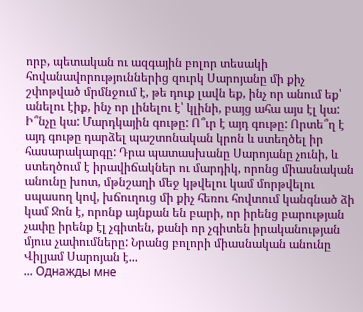որբ, պետական ու ազգային բոլոր տեսակի հովանավորություններից զուրկ Սարոյանը մի քիչ շփոթված մրմնջում է, թե դուք լավն եք, ինչ որ անում եք՝ անելու էիք, ինչ որ լինելու է՝ կլինի, բայց ահա այս էլ կա: Ի՞նչը կա: Մարդկային գութը: Ո՞ւր է այդ գութը: Որտե՞ղ է այդ գութը դարձել պաշտոնական կրոն և ստեղծել իր հասարակարգը: Դրա պատասխանը Սարոյանը չունի, և ստեղծում է իրավիճակներ ու մարդիկ, որոնց միասնական անունը խոտ, մթնշաղի մեջ կթվելու կամ մորթվելու սպասող կով, խճուղուց մի քիչ հեռու հովտում կանգնած ձի կամ Ջոն է, որոնք այնքան են բարի, որ իրենց բարության չափը իրենք էլ չգիտեն, քանի որ չգիտեն իրականության մյուս չափումները: Նրանց բոլորի միասնական անունը Վիլյամ Սարոյան է...
... Однажды мне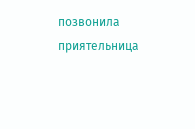позвонила приятельница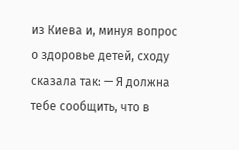из Киева и, минуя вопрос о здоровье детей, сходу сказала так: — Я должна тебе сообщить, что в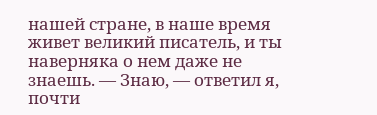нашей стране, в наше время живет великий писатель, и ты наверняка о нем даже не знаешь. — Знаю, — ответил я, почти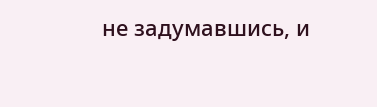не задумавшись, и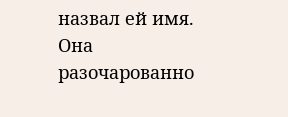назвал ей имя. Она разочарованно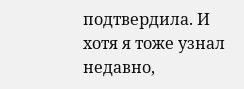подтвердила. И хотя я тоже узнал недавно,